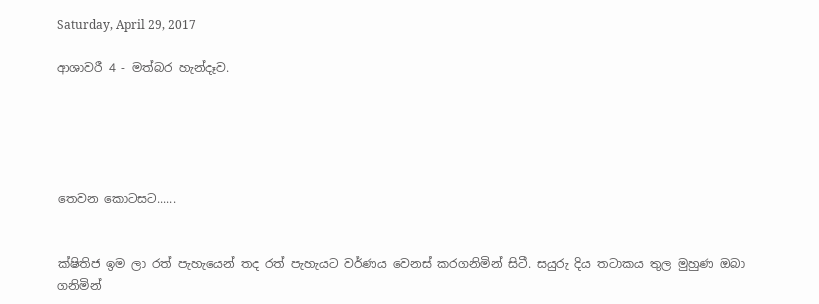Saturday, April 29, 2017

ආශාවරී 4 - මත්බර හැන්දෑව.





තෙවන කොටසට......


ක්ෂිතිජ ඉම ලා රත් පැහැයෙන් තද රත් පැහැයට වර්ණය වෙනස් කරගනිමින් සිටී. සයුරු දිය තටාකය තුල මුහුණ ඔබා ගනිමින්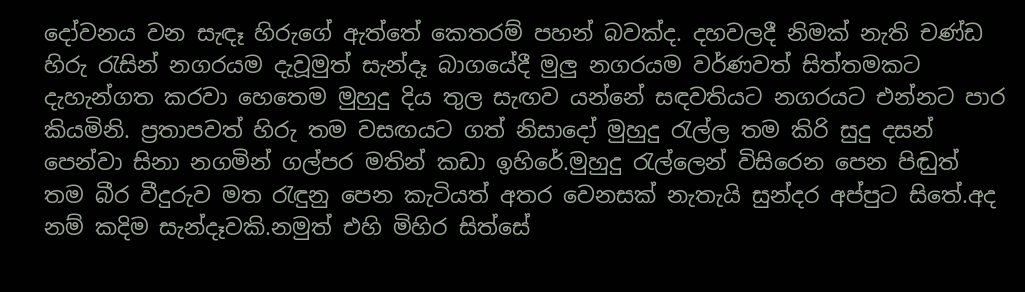දෝවනය වන සැඳෑ හිරුගේ ඇත්තේ කෙතරම් පහන් බවක්ද. දහවලදී නිමක් නැති චණ්ඩ හිරු රැසින් නගරයම දැවූමුත් සැන්දෑ බාගයේදී මුලු නගරයම වර්ණවත් සිත්තමකට දැහැන්ගත කරවා හෙතෙම මුහුදු දිය තුල සැඟව යන්නේ සඳවතියට නගරයට එන්නට පාර කියමිනි. ප්‍රතාපවත් හිරු තම වසඟයට ගත් නිසාදෝ මුහුදු රැල්ල තම කිරි සුදු දසන් පෙන්වා සිනා නගමින් ගල්පර මතින් කඩා ඉහිරේ.මුහුදු රැල්ලෙන් විසිරෙන පෙන පිඬුත් තම බීර වීදුරුව මත රැඳුනු පෙන කැටියත් අතර වෙනසක් නැතැයි සුන්දර අප්පුට සිතේ.අද නම් කදිම සැන්දෑවකි.නමුත් එහි මිහිර සිත්සේ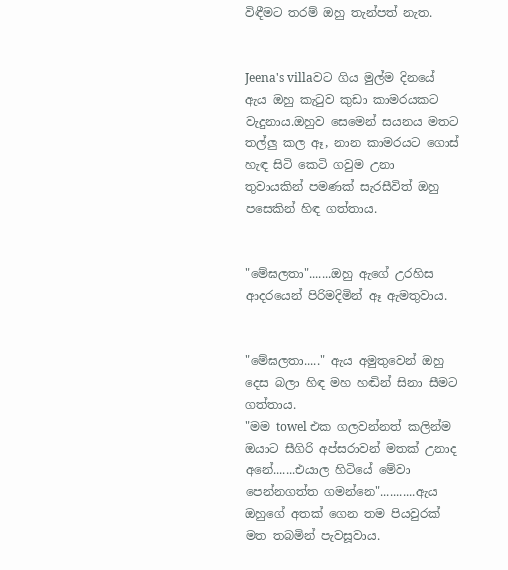විඳීමට තරම් ඔහු තැන්පත් නැත.


Jeena's villaවට ගිය මුල්ම දිනයේ ඇය ඔහු කැටුව කුඩා කාමරයකට වැදුනාය.ඔහුව සෙමෙන් සයනය මතට තල්ලු කල ඈ, නාන කාමරයට ගොස් හැඳ සිටි කෙටි ගවුම උනා  තුවායකින් පමණක් සැරසීවිත් ඔහු පසෙකින් හිඳ ගත්තාය.


"මේඝලතා".......ඔහු ඇගේ උරහිස ආදරයෙන් පිරිමදිමින් ඈ ඇමතුවාය.


"මේඝලතා....." ඇය අමුතුවෙන් ඔහු දෙස බලා හිඳ මහ හඬින් සිනා සීමට ගත්තාය.
"මම towel එක ගලවන්නත් කලින්ම ඔයාට සීගිරි අප්සරාවන් මතක් උනාද අනේ.......එයාල හිටියේ මේවා පෙන්නගත්ත ගමන්නෙ"...........ඇය ඔහුගේ අතක් ගෙන තම පියවුරක් මත තබමින් පැවසූවාය.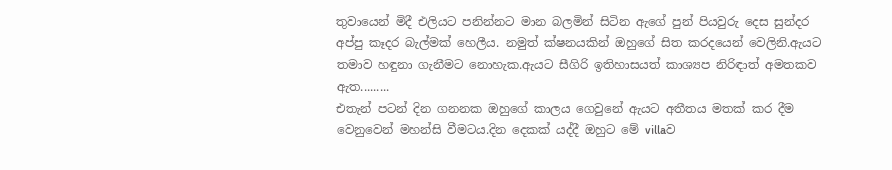තුවායෙන් මිදී එලියට පනින්නට මාන බලමින් සිටින ඇගේ පුන් පියවුරු දෙස සුන්දර අප්පු කෑදර බැල්මක් හෙලීය. නමුත් ක්ෂනයකින් ඔහුගේ සිත කරදයෙන් වෙලිනි.ඇයට තමාව හඳුනා ගැනීමට නොහැක.ඇයට සීගිරි ඉතිහාසයත් කාශ්‍යප නිරිඳාත් අමතකව ඇත.........
එතැන් පටන් දින ගනනක ඔහුගේ කාලය ගෙවුනේ ඇයට අතීතය මතක් කර දීම වෙනුවෙන් මහන්සි වීමටය.දින දෙකක් යද්දී ඔහුට මේ villaව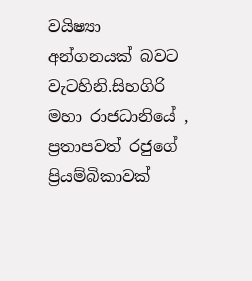වයිෂ්‍යා අන්ගනයක් බවට වැටහිනි.සිහගිරි මහා රාජධානියේ , ප්‍රතාපවත් රජුගේ ප්‍රියම්බිකාවක්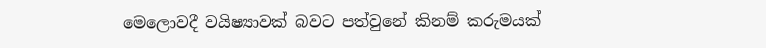මෙලොවදී වයිෂ්‍යාවක් බවට පත්වුනේ කිනම් කරුමයක්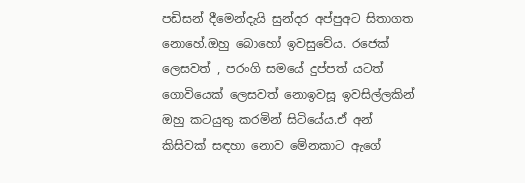පඩිසන් දීමෙන්දැයි සුන්දර අප්පුඅට සිතාගත නොහේ.ඔහු බොහෝ ඉවසුවේය. රජෙක් ලෙසවත් , පරංගි සමයේ දුප්පත් යටත් ගොවියෙක් ලෙසවත් නොඉවසූ ඉවසිල්ලකින් ඔහු කටයුතු කරමින් සිටියේය.ඒ අන් කිසිවක් සඳහා නොව මේනකාට ඇගේ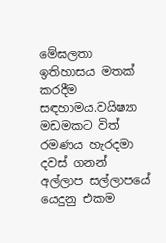මේඝලතා ඉතිහාසය මතක් කරදීම සඳහාමය.වයිෂ්‍යා මඩමකට විත් රමණය හැරදමා දවස් ගනන් අල්ලාප සල්ලාපයේ යෙදුනු එකම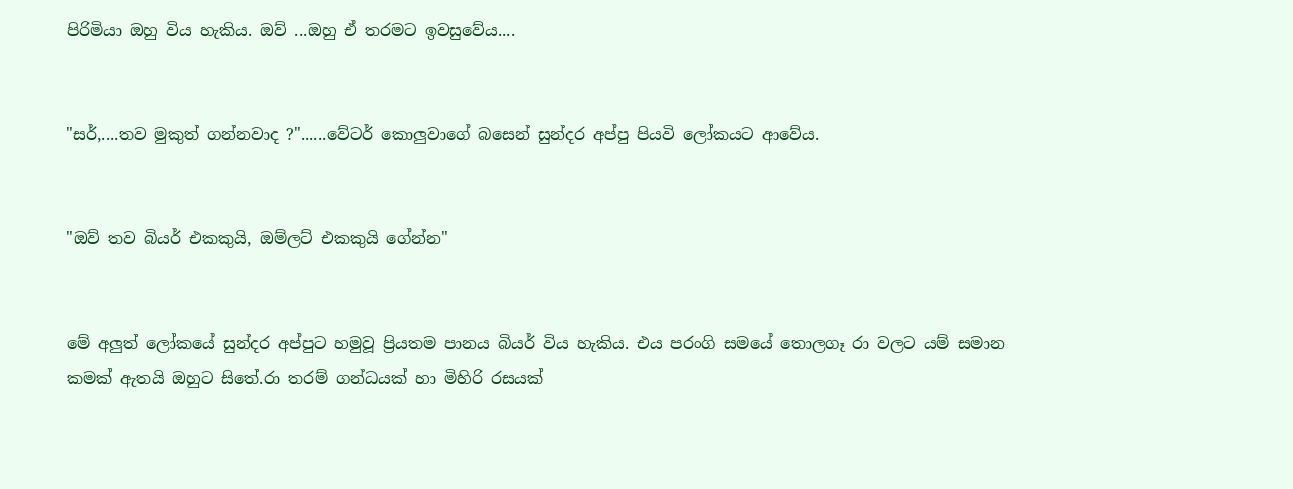පිරිමියා ඔහු විය හැකිය. ඔව් ...ඔහු ඒ තරමට ඉවසුවේය....


"සර්,....තව මුකුත් ගන්නවාද ?"......වේටර් කොලුවාගේ බසෙන් සුන්දර අප්පු පියවි ලෝකයට ආවේය.


"ඔව් තව බියර් එකකුයි, ඔම්ලට් එකකුයි ගේන්න"


මේ අලුත් ලෝකයේ සුන්දර අප්පුට හමුවූ ප්‍රියතම පානය බියර් විය හැකිය. එය පරංගි සමයේ තොලගෑ රා වලට යම් සමාන කමක් ඇතයි ඔහුට සිතේ.රා තරම් ගන්ධයක් හා මිහිරි රසයක්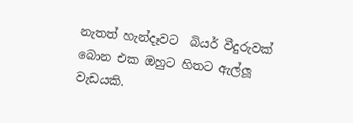නැතත් හැන්දෑවට  බියර් වීදුරුවක් බොන එක ඔහුට හිතට ඇල්ලූ වැඩයකි.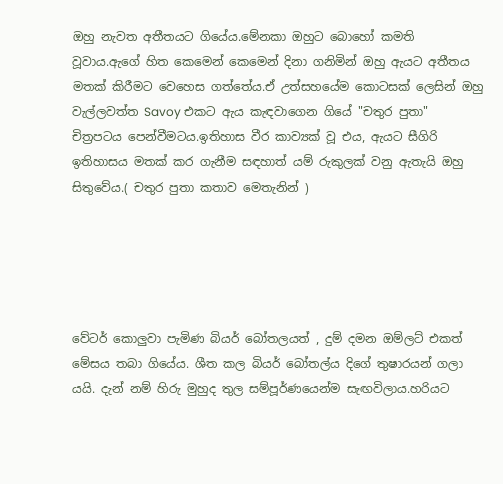ඔහු නැවත අතීතයට ගියේය.මේනකා ඔහුට බොහෝ කමති වූවාය.ඇගේ හිත කෙමෙන් කෙමෙන් දිනා ගනිමින් ඔහු ඇයට අතීතය මතක් කිරීමට වෙහෙස ගත්තේය.ඒ උත්සහයේම කොටසක් ලෙසින් ඔහු වැල්ලවත්ත Savoy එකට ඇය කැඳවාගෙන ගියේ "චතුර පුතා" චිත්‍රපටය පෙන්වීමටය.ඉතිහාස වීර කාව්‍යක් වූ එය, ඇයට සීගිරි ඉතිහාසය මතක් කර ගැනීම සඳහාත් යම් රුකුලක් වනු ඇතැයි ඔහු සිතුවේය.( චතුර පුතා කතාව මෙතැනින් )





වේටර් කොලුවා පැමිණ බියර් බෝතලයත් , දුම් දමන ඔම්ලට් එකත් මේසය තබා ගියේය. ශීත කල බියර් බෝතල්ය දිගේ තුෂාරයන් ගලා යයි. දැන් නම් හිරු මුහුද තුල සම්පූර්ණයෙන්ම සැඟවිලාය.හරියට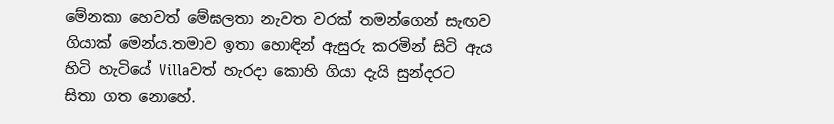මේනකා හෙවත් මේඝලතා නැවත වරක් තමන්ගෙන් සැඟව ගියාක් මෙන්ය.තමාව ඉතා හොඳින් ඇසුරු කරමින් සිටි ඇය හිටි හැටියේ Villaවත් හැරදා කොහි ගියා දැයි සුන්දරට සිතා ගත නොහේ.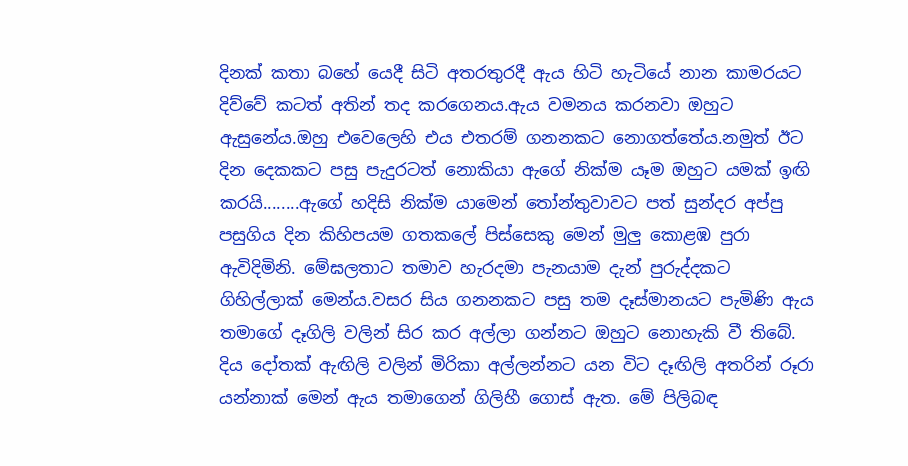දිනක් කතා බහේ යෙදී සිටි අතරතුරදී ඇය හිටි හැටියේ නාන කාමරයට දිව්වේ කටත් අතින් තද කරගෙනය.ඇය වමනය කරනවා ඔහුට ඇසුනේය.ඔහු එවෙලෙහි එය එතරම් ගනනකට නොගත්තේය.නමුත් ඊට දින දෙකකට පසු පැදුරටත් නොකියා ඇගේ නික්ම යෑම ඔහුට යමක් ඉඟි කරයි........ඇගේ හදිසි නික්ම යාමෙන් තෝන්තුවාවට පත් සුන්දර අප්පු පසුගිය දින කිහිපයම ගතකලේ පිස්සෙකු මෙන් මුලු කොළඹ පුරා ඇවිදිමිනි. මේඝලතාට තමාව හැරදමා පැනයාම දැන් පුරුද්දකට ගිහිල්ලාක් මෙන්ය.වසර සිය ගනනකට පසු තම දෑස්මානයට පැමිණි ඇය තමාගේ දෑගිලි වලින් සිර කර අල්ලා ගන්නට ඔහුට නොහැකි වී තිබේ. දිය දෝතක් ඇඟිලි වලින් මිරිකා අල්ලන්නට යන විට දෑඟිලි අතරින් රූරා යන්නාක් මෙන් ඇය තමාගෙන් ගිලිහී ගොස් ඇත. මේ පිලිබඳ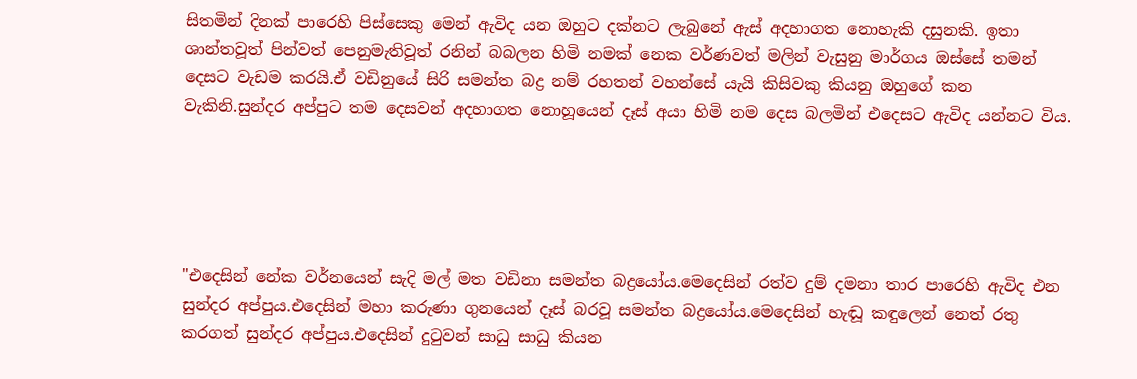සිතමින් දිනක් පාරෙහි පිස්සෙකු මෙන් ඇවිද යන ඔහුට දක්නට ලැබුනේ ඇස් අදහාගත නොහැකි දසුනකි. ඉතා ශාන්තවූත් පින්වත් පෙනුමැතිවූත් රනින් බබලන හිමි නමක් නෙක වර්ණවත් මලින් වැසුනු මාර්ගය ඔස්සේ තමන් දෙසට වැඩම කරයි.ඒ වඩිනුයේ සිරි සමන්ත බද්‍ර නම් රහතන් වහන්සේ යැයි කිසිවකු කියනු ඔහුගේ කන වැකිනි.සුන්දර අප්පුට තම දෙසවන් අදහාගත නොහූයෙන් දෑස් අයා හිමි නම දෙස බලමින් එදෙසට ඇවිද යන්නට විය.





"එදෙසින් නේක වර්නයෙන් සැදි මල් මත වඩිනා සමන්ත බද්‍රයෝය.මෙදෙසින් රත්ව දුම් දමනා තාර පාරෙහි ඇවිද එන සුන්දර අප්පුය.එදෙසින් මහා කරුණා ගුනයෙන් දෑස් බරවූ සමන්ත බද්‍රයෝය.මෙදෙසින් හැඬූ කඳුලෙන් නෙත් රතු කරගත් සුන්දර අප්පුය.එදෙසින් දුටුවන් සාධු සාධු කියන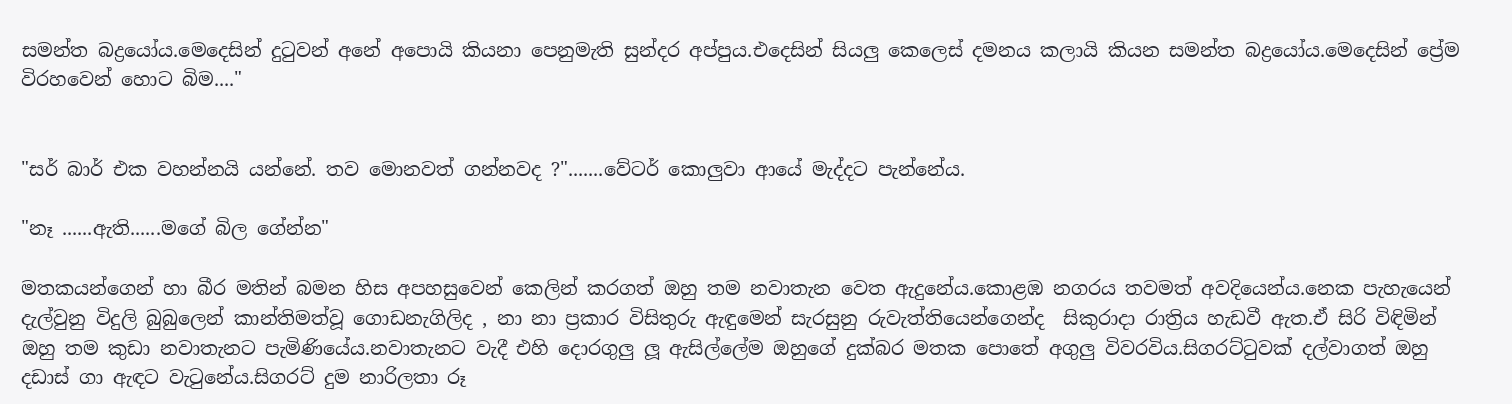සමන්ත බද්‍රයෝය.මෙදෙසින් දුටුවන් අනේ අපොයි කියනා පෙනුමැති සුන්දර අප්පුය.එදෙසින් සියලු කෙලෙස් දමනය කලායි කියන සමන්ත බද්‍රයෝය.මෙදෙසින් ප්‍රේම විරහවෙන් හොට බිම...."


"සර් බාර් එක වහන්නයි යන්නේ. තව මොනවත් ගන්නවද ?".......වේටර් කොලුවා ආයේ මැද්දට පැන්නේය.

"නෑ ......ඇති......මගේ බිල ගේන්න"

මතකයන්ගෙන් හා බීර මතින් බමන හිස අපහසුවෙන් කෙලින් කරගත් ඔහු තම නවාතැන වෙත ඇදුනේය.කොළඹ නගරය තවමත් අවදියෙන්ය.නෙක පැහැයෙන් දැල්වුනු විදුලි බුබුලෙන් කාන්තිමත්වූ ගොඩනැගිලිද , නා නා ප්‍රකාර විසිතුරු ඇඳුමෙන් සැරසුනු රුවැත්තියෙන්ගෙන්ද  සිකුරාදා රාත්‍රිය හැඩවී ඇත.ඒ සිරි විඳිමින් ඔහු තම කුඩා නවාතැනට පැමිණියේය.නවාතැනට වැදී එහි දොරගුලු ලූ ඇසිල්ලේම ඔහුගේ දුක්බර මතක පොතේ අගුලු විවරවිය.සිගරට්ටුවක් දල්වාගත් ඔහු දඩාස් ගා ඇඳට වැටුනේය.සිගරට් දුම නාරිලතා රූ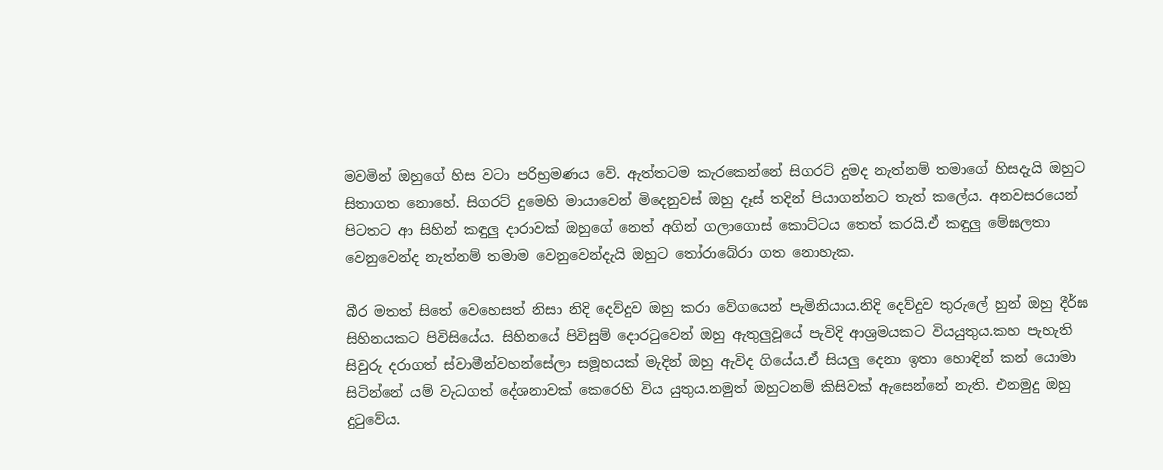මවමින් ඔහුගේ හිස වටා පරිභ්‍රමණය වේ. ඇත්තටම කැරකෙන්නේ සිගරට් දුමද නැත්නම් තමාගේ හිසදැයි ඔහුට සිතාගත නොහේ. සිගරට් දුමෙහි මායාවෙන් මිදෙනුවස් ඔහු දෑස් තදින් පියාගන්නට තැත් කලේය. අනවසරයෙන් පිටතට ආ සිහින් කඳුලු දාරාවක් ඔහුගේ නෙත් අගින් ගලාගොස් කොට්ටය තෙත් කරයි.ඒ කඳුලු මේඝලතා වෙනුවෙන්ද නැත්නම් තමාම වෙනුවෙන්දැයි ඔහුට තෝරාබේරා ගත නොහැක.

බීර මතත් සිතේ වෙහෙසත් නිසා නිදි දෙව්දුව ඔහු කරා වේගයෙන් පැමිනියාය.නිදි දෙව්දුව තුරුලේ හුන් ඔහු දීර්ඝ සිහිනයකට පිවිසියේය. සිහිනයේ පිවිසුම් දොරටුවෙන් ඔහු ඇතුලුවූයේ පැවිදි ආශ්‍රමයකට වියයුතුය.කහ පැහැති සිවුරු දරාගත් ස්වාමීන්වහන්සේලා සමූහයක් මැදින් ඔහු ඇවිද ගියේය.ඒ සියලු දෙනා ඉතා හොඳින් කන් යොමා සිටින්නේ යම් වැධගත් දේශනාවක් කෙරෙහි විය යුතුය.නමුත් ඔහුටනම් කිසිවක් ඇසෙන්නේ නැති. එනමුදු ඔහු දුටුවේය.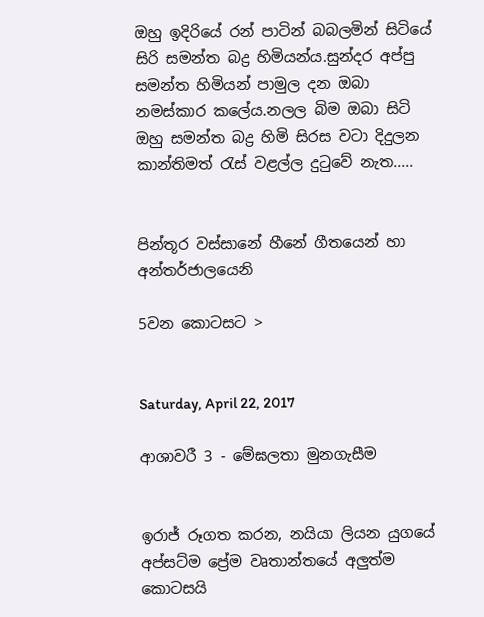ඔහු ඉදිරියේ රන් පාටින් බබලමින් සිටියේ සිරි සමන්ත බද්‍ර හිමියන්ය.සුන්දර අප්පු සමන්ත හිමියන් පාමුල දන ඔබා නමස්කාර කලේය.නලල බිම ඔබා සිටි ඔහු සමන්ත බද්‍ර හිමි සිරස වටා දිදුලන කාන්තිමත් රැස් වළල්ල දුටුවේ නැත.....


පින්තූර වස්සානේ හීනේ ගීතයෙන් හා අන්තර්ජාලයෙනි

5වන කොටසට >


Saturday, April 22, 2017

ආශාවරී 3 - මේඝලතා මුනගැසීම


ඉරාජ් රූගත කරන, නයියා ලියන යුගයේ අප්සට්ම ප්‍රේම වෘතාන්තයේ අලුත්ම කොටසයි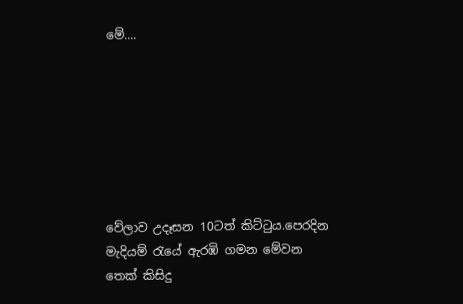මේ....







වේලාව උදෑසන 10ටත් කිට්ටුය.පෙරදින මැදියම් රැයේ ඇරඹි ගමන මේවන තෙක් කිසිදු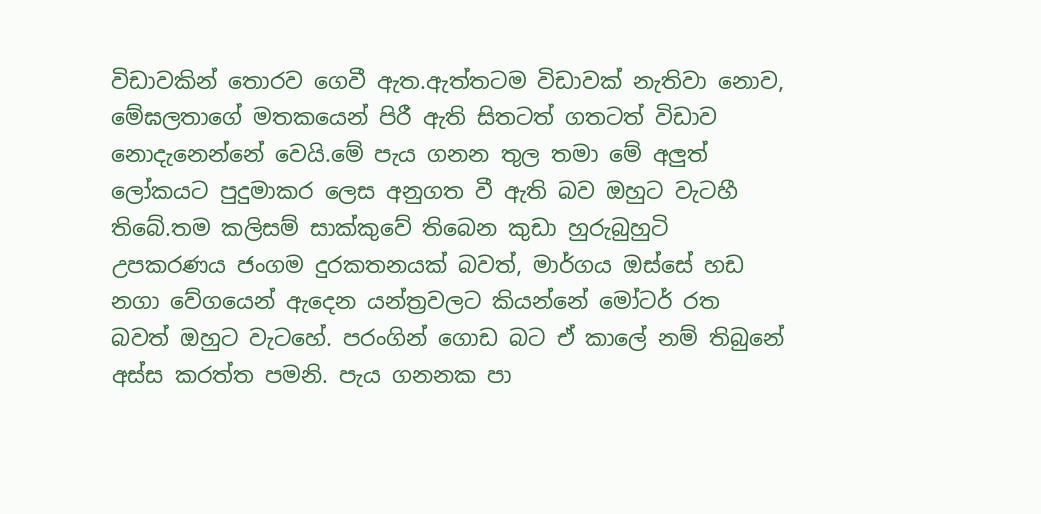විඩාවකින් තොරව ගෙවී ඇත.ඇත්තටම විඩාවක් නැතිවා නොව, මේඝලතාගේ මතකයෙන් පිරී ඇති සිතටත් ගතටත් විඩාව නොදැනෙන්නේ වෙයි.මේ පැය ගනන තුල තමා මේ අලුත් ලෝකයට පුදුමාකර ලෙස අනුගත වී ඇති බව ඔහුට වැටහී තිබේ.තම කලිසම් සාක්කුවේ තිබෙන කුඩා හුරුබුහුටි උපකරණය ජංගම දුරකතනයක් බවත්, මාර්ගය ඔස්සේ හඩ නගා වේගයෙන් ඇදෙන යන්ත්‍රවලට කියන්නේ මෝටර් රත බවත් ඔහුට වැටහේ. පරංගින් ගොඩ බට ඒ කාලේ නම් තිබුනේ අස්ස කරත්ත පමනි. පැය ගනනක පා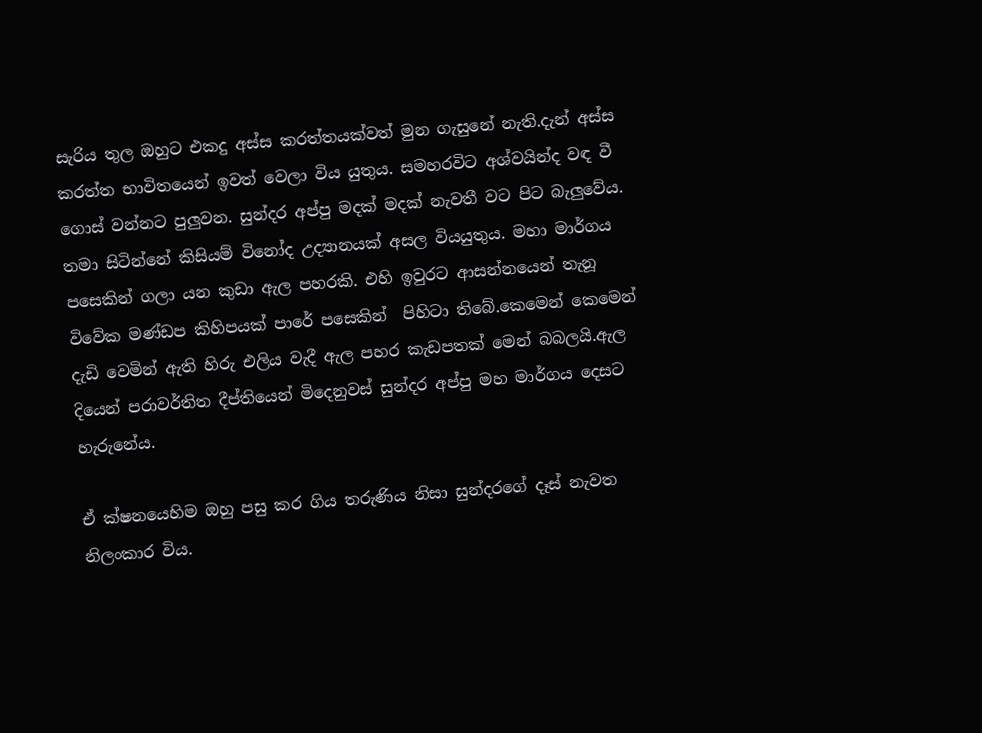සැරිය තුල ඔහුට එකදු අස්ස කරත්තයක්වත් මුන ගැසුනේ නැති.දැන් අස්ස කරත්ත භාවිතයෙන් ඉවත් වෙලා විය යුතුය. සමහරවිට අශ්වයින්ද වඳ වී ගොස් වන්නට පුලුවන. සුන්දර අප්පු මදක් මදක් නැවතී වට පිට බැලුවේය. තමා සිටින්නේ කිසියම් විනෝද උද්‍යානයක් අසල වියයුතුය. මහා මාර්ගය පසෙකින් ගලා යන කුඩා ඇල පහරකි. එහි ඉවුරට ආසන්නයෙන් තැනූ විවේක මණ්ඩප කිහිපයක් පාරේ පසෙකින්  පිහිටා තිබේ.කෙමෙන් කෙමෙන් දැඩි වෙමින් ඇති හිරු එලිය වැදී ඇල පහර කැඩපතක් මෙන් බබලයි.ඇල දියෙන් පරාවර්තිත දීප්තියෙන් මිදෙනුවස් සුන්දර අප්පු මහ මාර්ගය දෙසට හැරුනේය.

ඒ ක්ෂනයෙහිම ඔහු පසු කර ගිය තරුණිය නිසා සුන්දරගේ දෑස් නැවත නිලංකාර විය.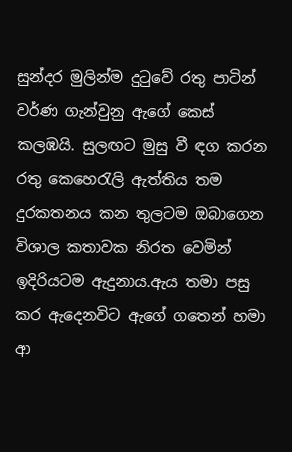සුන්දර මුලින්ම දුටුවේ රතු පාටින් වර්ණ ගැන්වුනු ඇගේ කෙස් කලඹයි. සුලඟට මුසු වී ඳග කරන රතු කෙහෙරැලි ඇත්තිය තම දුරකතනය කන තුලටම ඔබාගෙන විශාල කතාවක නිරත වෙමින් ඉදිරියටම ඇදුනාය.ඇය තමා පසු කර ඇදෙනවිට ඇගේ ගතෙන් හමා ආ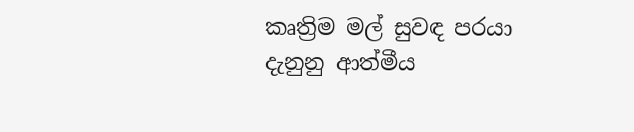කෘත්‍රිම මල් සුවඳ පරයා දැනුනු ආත්මීය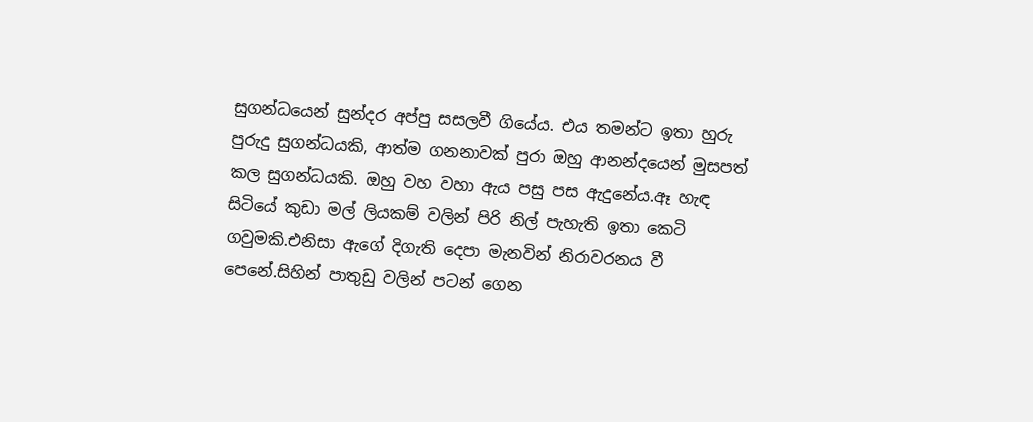සුගන්ධයෙන් සුන්දර අප්පු සසලවී ගියේය. එය තමන්ට ඉතා හුරු පුරුදු සුගන්ධයකි, ආත්ම ගනනාවක් පුරා ඔහු ආනන්දයෙන් මුසපත් කල සුගන්ධයකි. ඔහු වහ වහා ඇය පසු පස ඇදුනේය.ඈ හැඳ සිටියේ කුඩා මල් ලියකම් වලින් පිරි නිල් පැහැති ඉතා කෙටි ගවුමකි.එනිසා ඇගේ දිගැති දෙපා මැනවින් නිරාවරනය වී පෙනේ.සිහින් පාතුඩු වලින් පටන් ගෙන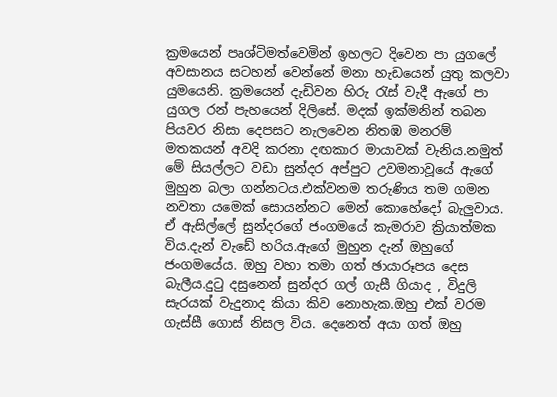ක්‍රමයෙන් පෘශ්ටිමත්වෙමින් ඉහලට දිවෙන පා යුගලේ අවසානය සටහන් වෙන්නේ මනා හැඩයෙන් යුතු කලවා යුමයෙනි. ක්‍රමයෙන් දැඩිවන හිරු රැස් වැදී ඇගේ පා යුගල රන් පැහයෙන් දිලිසේ. මදක් ඉක්මනින් තබන පියවර නිසා දෙපසට නැලවෙන නිතඹ මනරම් මතකයන් අවදි කරනා දඟකාර මායාවක් වැනිය.නමුත් මේ සියල්ලට වඩා සුන්දර අප්පුට උවමනාවූයේ ඇගේ මුහුන බලා ගන්නටය.එක්වනම තරුණිය තම ගමන නවතා යමෙක් සොයන්නට මෙන් කොහේදෝ බැලුවාය. ඒ ඇසිල්ලේ සුන්දරගේ ජංගමයේ කැමරාව ක්‍රියාත්මක විය.දැන් වැඩේ හරිය.ඇගේ මුහුන දැන් ඔහුගේ ජංගමයේය. ඔහු වහා තමා ගත් ඡායාරූපය දෙස බැලීය.දුටු දසුනෙන් සුන්දර ගල් ගැසී ගියාද , විදුලි සැරයක් වැදුනාද කියා කිව නොහැක.ඔහු එක් වරම ගැස්සී ගොස් නිසල විය. දෙනෙත් අයා ගත් ඔහු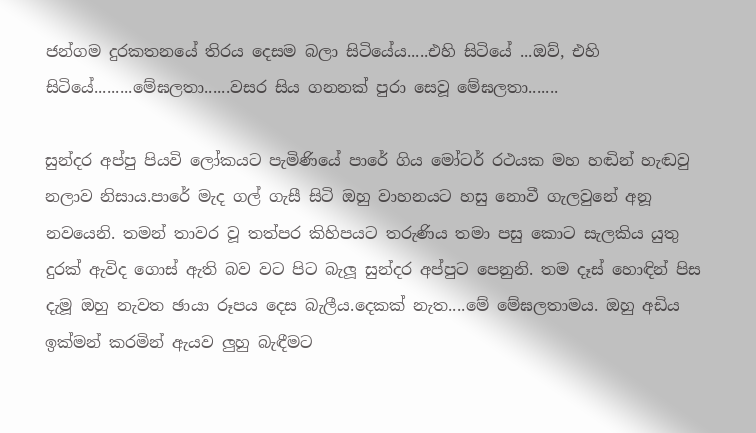ජන්ගම දුරකතනයේ තිරය දෙසම බලා සිටියේය.....එහි සිටියේ ...ඔව්, එහි සිටියේ.........මේඝලතා......වසර සිය ගනනක් පුරා සෙවූ මේඝලතා.......

සුන්දර අප්පු පියවි ලෝකයට පැමිණියේ පාරේ ගිය මෝටර් රථයක මහ හඬින් හැඬවු නලාව නිසාය.පාරේ මැද ගල් ගැසී සිටි ඔහු වාහනයට හසු නොවී ගැලවුනේ අනූ නවයෙනි. තමන් තාවර වූ තත්පර කිහිපයට තරුණිය තමා පසු කොට සැලකිය යුතු දුරක් ඇවිද ගොස් ඇති බව වට පිට බැලූ සුන්දර අප්පුට පෙනුනි. තම දෑස් හොඳින් පිස දැමූ ඔහු නැවත ඡායා රූපය දෙස බැලීය.දෙකක් නැත....මේ මේඝලතාමය. ඔහු අඩිය ඉක්මන් කරමින් ඇයව ලුහු බැඳීමට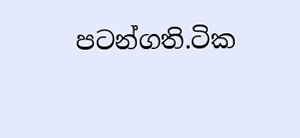පටන්ගති.ටික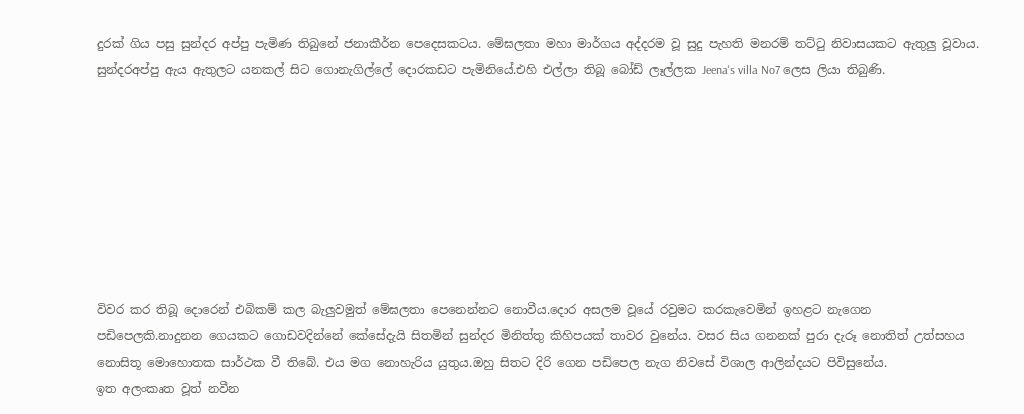දුරක් ගිය පසු සුන්දර අප්පු පැමිණ තිබුනේ ජනාකීර්න පෙදෙසකටය. මේඝලතා මහා මාර්ගය අද්දරම වූ සුදු පැහති මනරම් තට්ටු නිවාසයකට ඇතුලු වූවාය. සුන්දරඅප්පු ඇය ඇතුලට යනකල් සිට ගොනැගිල්ලේ දොරකඩට පැමිනියේ.එහි එල්ලා තිබූ බෝඩ් ලෑල්ලක Jeena's villa No7 ලෙස ලියා තිබුණි.








විවර කර තිබූ දොරෙන් එබිකම් කල බැලුවමුත් මේඝලතා පෙනෙන්නට නොවීය.දොර අසලම වූයේ රවුමට කරකැවෙමින් ඉහළට නැගෙන පඩිපෙලකි.නාදුනන ගෙයකට ගොඩවදින්නේ කේසේදැයි සිතමින් සුන්දර මිනිත්තු කිහිපයක් තාවර වුනේය. වසර සිය ගනනක් පුරා දැරූ නොතිත් උත්සහය නොසිතූ මොහොතක සාර්ථක වී තිබේ. එය මග නොහැරිය යුතුය.ඔහු සිතට දිරි ගෙන පඩිපෙල නැග නිවසේ විශාල ආලින්දයට පිවිසුනේය.
ඉත අලංකෘත වූත් නවීන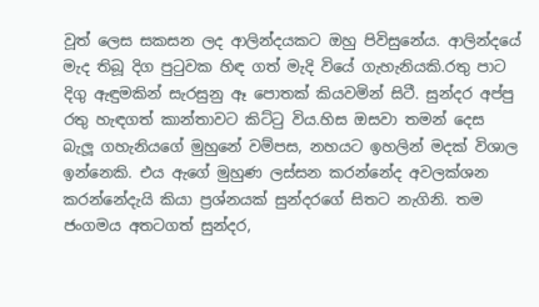වූත් ලෙස සකසන ලද ආලින්දයකට ඔහු පිවිසුනේය. ආලින්දයේ මැද තිබූ දිග පුටුවක හිඳ ගත් මැදි වියේ ගැහැනියකි.රතු පාට දිගු ඇඳුමකින් සැරසුනු ඈ පොතක් කියවමින් සිටී. සුන්දර අප්පු රතු හැඳගත් කාන්තාවට කිට්ටු විය.හිස ඔසවා තමන් දෙස බැලූ ගහැනියගේ මුහුනේ වම්පස, නහයට ඉහලින් මදක් විශාල ඉන්නෙකි. එය ඇගේ මුහුණ ලස්සන කරන්නේද අවලක්ශන කරන්නේදැයි කියා ප්‍රශ්නයක් සුන්දරගේ සිතට නැගිනි. තම ජංගමය අතටගත් සුන්දර,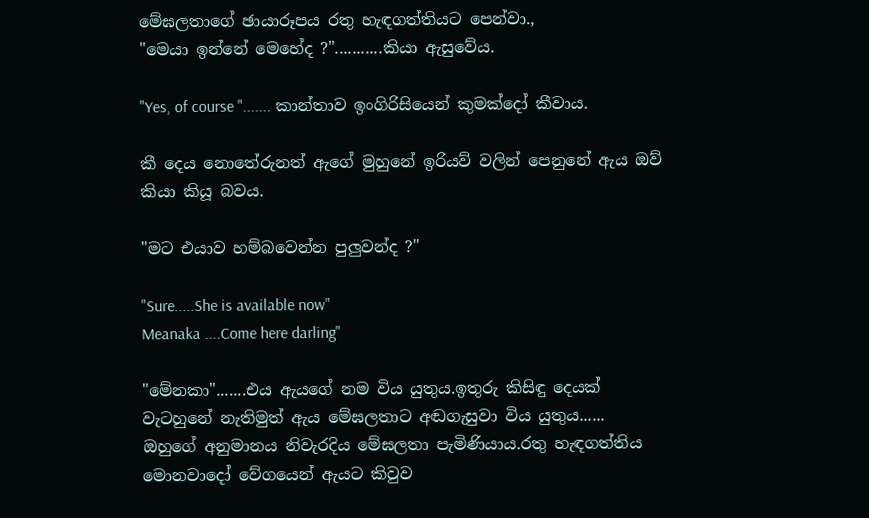මේඝලතාගේ ඡායාරූපය රතු හැඳගත්තියට පෙන්වා.,
"මෙයා ඉන්නේ මෙහේද ?"...........කියා ඇසුවේය.

"Yes, of course "....... කාන්තාව ඉංගිරිසියෙන් කුමක්දෝ කීවාය.

කී දෙය නොතේරුනත් ඇගේ මුහුනේ ඉරියව් වලින් පෙනුනේ ඇය ඔව් කියා කියූ බවය.

"මට එයාව හම්බවෙන්න පුලුවන්ද ?"

"Sure.....She is available now"
Meanaka ....Come here darling"

"මේනකා".......එය ඇයගේ නම විය යුතුය.ඉතුරු කිසිඳු දෙයක් වැටහුනේ නැතිමුත් ඇය මේඝලතාට අඬගැසුවා විය යුතුය......
ඔහුගේ අනුමානය නිවැරදිය මේඝලතා පැමිණියාය.රතු හැඳගත්තිය මොනවාදෝ වේගයෙන් ඇයට කිවුව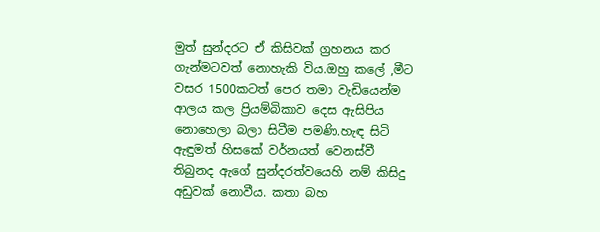මුත් සුන්දරට ඒ කිසිවක් ග්‍රහනය කර ගැන්මටවත් නොහැකි විය.ඔහු කලේ ,මීට වසර 1500කටත් පෙර තමා වැඩියෙන්ම  ආලය කල ප්‍රියම්බිකාව දෙස ඇසිපිය නොහෙලා බලා සිටීම පමණි.හැඳ සිටි ඇඳුමත් හිසකේ වර්නයත් වෙනස්වී තිබුනද ඇගේ සුන්දරත්වයෙහි නම් කිසිදු අඩුවක් නොවීය. කතා බහ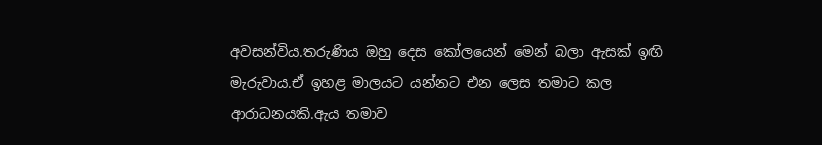අවසන්විය.තරුණිය ඔහු දෙස කෝලයෙන් මෙන් බලා ඇසක් ඉඟි මැරුවාය.ඒ ඉහළ මාලයට යන්නට එන ලෙස තමාට කල ආරාධනයකි.ඇය තමාව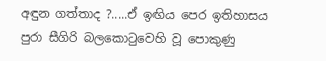අඳුන ගත්තාද ?.....ඒ ඉඟිය පෙර ඉතිහාසය පුරා සීගිරි බලකොටුවෙහි වූ පොකුණු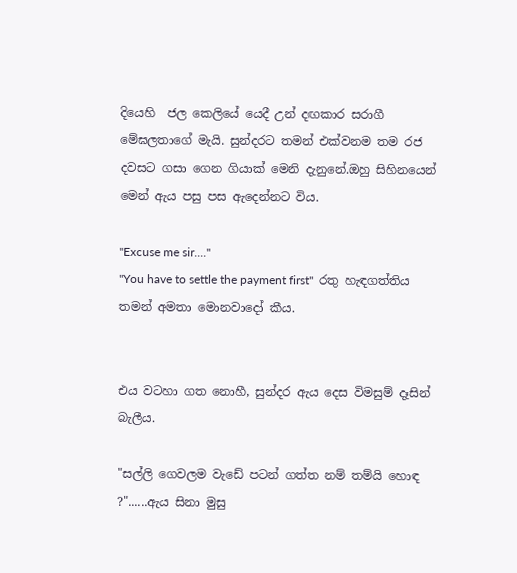දියෙහි  ජල කෙලියේ යෙදී උන් දඟකාර සරාගී මේඝලතාගේ මැයි. සුන්දරට තමන් එක්වනම තම රජ දවසට ගසා ගෙන ගියාක් මෙනි දැනුනේ.ඔහු සිහිනයෙන් මෙන් ඇය පසු පස ඇදෙන්නට විය.

"Excuse me sir...."
"You have to settle the payment first"  රතු හැඳගත්තිය තමන් අමතා මොනවාදෝ කීය.


එය වටහා ගත නොහී, සුන්දර ඇය දෙස විමසුම් දෑසින් බැලීය.

"සල්ලි ගෙවලම වැඩේ පටන් ගත්ත නම් තම්යි හොඳ ?"......ඇය සිනා මුසු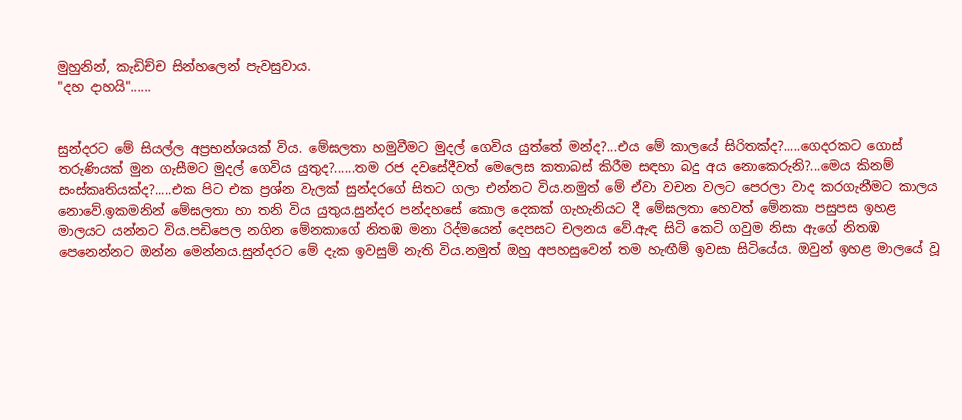මුහුනින්, කැඩිච්ච සින්හලෙන් පැවසුවාය.
"දහ දාහයි"......


සුන්දරට මේ සියල්ල අප්‍රභන්ශයක් විය. මේඝලතා හමුවීමට මුදල් ගෙවිය යුත්තේ මන්ද?...එය මේ කාලයේ සිරිතක්ද?.....ගෙදරකට ගොස් තරුණියක් මුන ගැසීමට මුදල් ගෙවිය යුතුද?......තම රජ දවසේදීවත් මෙලෙස කතාබස් කිරීම සඳහා බදු අය නොකෙරුනි?...මෙය කිනම් සංස්කෘතියක්ද?.....එක පිට එක ප්‍රශ්න වැලක් සුන්දරගේ සිතට ගලා එන්නට විය.නමුත් මේ ඒවා වචන වලට පෙරලා වාද කරගැනීමට කාලය නොවේ.ඉකමනින් මේඝලතා හා තනි විය යුතුය.සුන්දර පන්දහසේ කොල දෙකක් ගැහැනියට දී මේඝලතා හෙවත් මේනකා පසුපස ඉහළ මාලයට යන්නට විය.පඩිපෙල නගින මේනකාගේ නිතඹ මනා රිද්මයෙන් දෙපසට චලනය වේ.ඇඳ සිටි කෙටි ගවුම නිසා ඇගේ නිතඹ පෙනෙන්නට ඔන්න මෙන්නය.සුන්දරට මේ දැක ඉවසුම් නැති විය.නමුත් ඔහු අපහසුවෙන් තම හැඟීම් ඉවසා සිටියේය. ඔවුන් ඉහළ මාලයේ වූ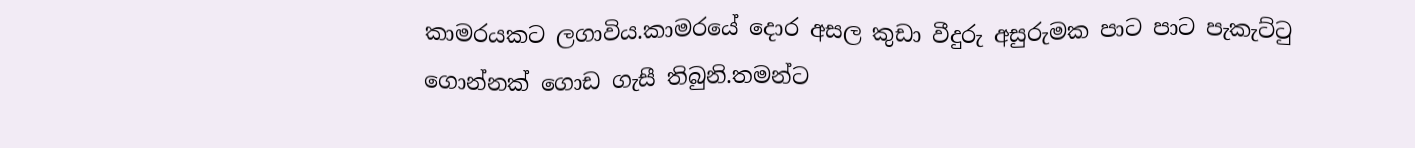කාමරයකට ලගාවිය.කාමරයේ දොර අසල කුඩා වීදුරු අසුරුමක පාට පාට පැකැට්ටු ගොන්නක් ගොඩ ගැසී තිබුනි.තමන්ට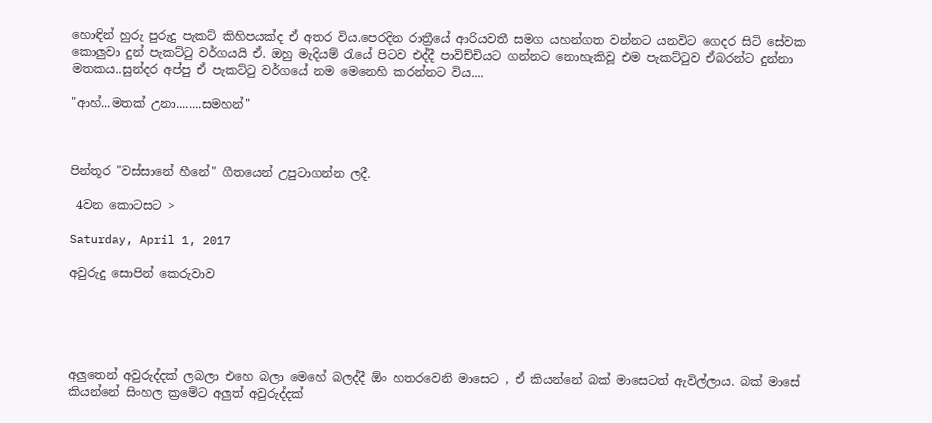හොඳින් හුරු පුරුදු පැකට් කිහිපයක්ද ඒ අතර විය.පෙරදින රාත්‍රීයේ ආරියවතී සමග යහන්ගත වන්නට යනවිට ගෙදර සිටි සේවක කොලුවා දුන් පැකට්ටු වර්ගයයි ඒ. ඔහු මැදියම් රැයේ පිටව එද්දී පාවිච්චියට ගන්නට නොහැකිවූ එම පැකට්ටුව ඒබරන්ට දුන්නා මතකය..සුන්දර අප්පු ඒ පැකට්ටු වර්ගයේ නම මෙනෙහි කරන්නට විය....

"ආහ්...මතක් උනා........සමහන්"



පින්තූර "වස්සානේ හීනේ" ගීතයෙන් උපුටාගන්න ලදී.

 4වන කොටසට >

Saturday, April 1, 2017

අවුරුදු සොපින් කෙරුවාව





අලුතෙන් අවුරුද්දක් ලබලා එහෙ බලා මෙහේ බලද්දී ඕං හතරවෙනි මාසෙට , ඒ කියන්නේ බක් මාසෙටත් ඇවිල්ලාය. බක් මාසේ කියන්නේ සිංහල ක්‍රමේට අලුත් අවුරුද්දක්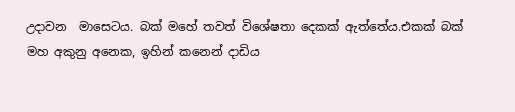උදාවන  මාසෙටය. බක් මහේ තවත් විශේෂතා දෙකක් ඇත්තේය.එකක් බක් මහ අකුනු අනෙක, ඉහින් කනෙන් දාඩිය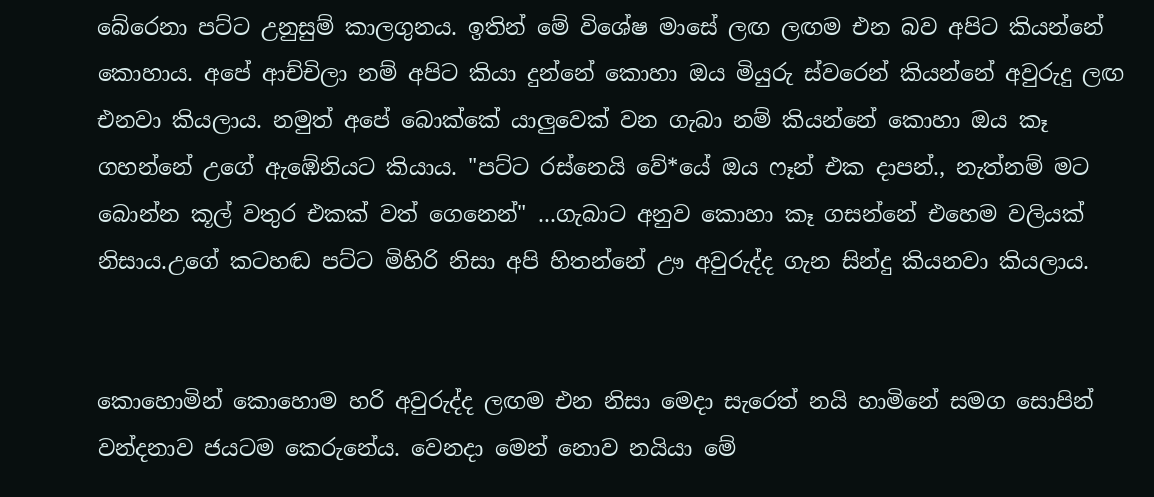බේරෙනා පට්ට උනුසුම් කාලගුනය. ඉතින් මේ විශේෂ මාසේ ලඟ ලඟම එන බව අපිට කියන්නේ කොහාය. අපේ ආච්චිලා නම් අපිට කියා දුන්නේ කොහා ඔය මියුරු ස්වරෙන් කියන්නේ අවුරුදු ලඟ එනවා කියලාය. නමුත් අපේ බොක්කේ යාලුවෙක් වන ගැබා නම් කියන්නේ කොහා ඔය කෑ ගහන්නේ උගේ ඇඹේනියට කියාය. "පට්ට රස්නෙයි වේ*යේ ඔය ෆෑන් එක දාපන්., නැත්නම් මට බොන්න කූල් වතුර එකක් වත් ගෙනෙන්" ...ගැබාට අනුව කොහා කෑ ගසන්නේ එහෙම වලියක් නිසාය.උගේ කටහඬ පට්ට මිහිරි නිසා අපි හිතන්නේ ඌ අවුරුද්ද ගැන සින්දු කියනවා කියලාය.


කොහොමින් කොහොම හරි අවුරුද්ද ලඟම එන නිසා මෙදා සැරෙත් නයි හාමිනේ සමග සොපින් වන්දනාව ජයටම කෙරුනේය. වෙනදා මෙන් නොව නයියා මේ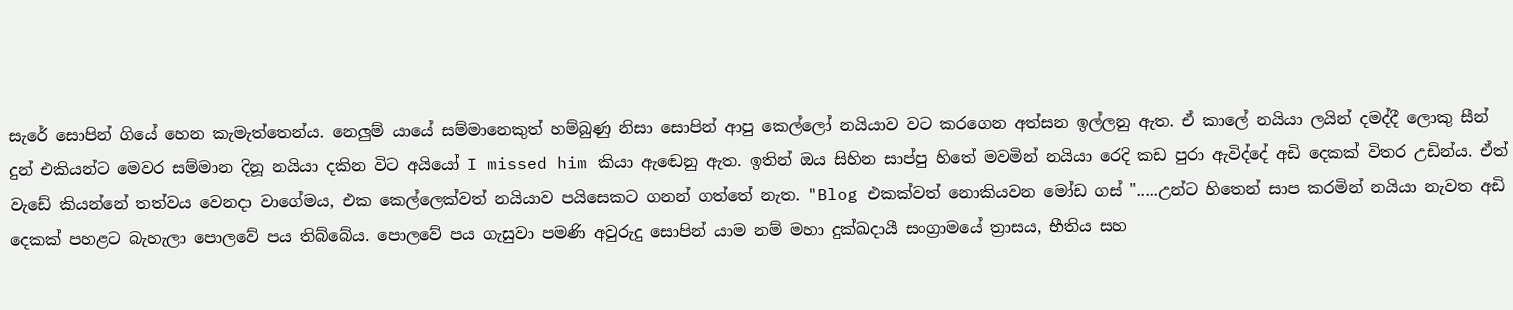සැරේ සොපින් ගියේ හෙන කැමැත්තෙන්ය. නෙලුම් යායේ සම්මානෙකුත් හම්බුණු නිසා සොපින් ආපු කෙල්ලෝ නයියාව වට කරගෙන අත්සන ඉල්ලනු ඇත. ඒ කාලේ නයියා ලයින් දමද්දී ලොකු සීන් දුන් එකියන්ට මෙවර සම්මාන දිනූ නයියා දකින විට අයියෝ I missed him කියා ඇඬෙනු ඇත. ඉතින් ඔය සිහින සාප්පු හිතේ මවමින් නයියා රෙදි කඩ පුරා ඇවිද්දේ අඩි දෙකක් විතර උඩින්ය. ඒත් වැඩේ කියන්නේ තත්වය වෙනදා වාගේමය, එක කෙල්ලෙක්වත් නයියාව පයිසෙකට ගනන් ගත්තේ නැත. "Blog එකක්වත් නොකියවන මෝඩ ගස් ".....උන්ට හිතෙන් සාප කරමින් නයියා නැවත අඩි දෙකක් පහළට බැහැලා පොලවේ පය තිබ්බේය. පොලවේ පය ගැසුවා පමණි අවුරුදු සොපින් යාම නම් මහා දුක්ඛදායී සංග්‍රාමයේ ත්‍රාසය, භීතිය සහ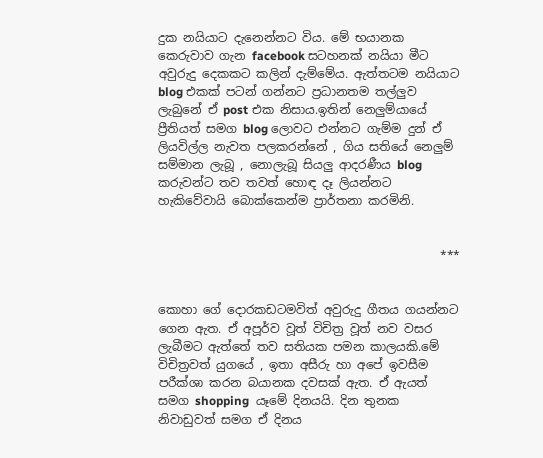දුක නයියාට දැනෙන්නට විය. මේ භයානක කෙරුවාව ගැන facebook සටහනක් නයියා මීට අවුරුදු දෙකකට කලින් දැම්මේය. ඇත්තටම නයියාට blog එකක් පටන් ගන්නට ප්‍රධානතම තල්ලුව ලැබුනේ ඒ post එක නිසාය.ඉතින් නෙලුම්යායේ ප්‍රීතියත් සමග blog ලොවට එන්නට ගැම්ම දුන් ඒ ලියවිල්ල නැවත පලකරන්නේ , ගිය සතියේ නෙලුම් සම්මාන ලැබූ , නොලැබූ සියලු ආදරණීය blog කරුවන්ට තව තවත් හොඳ දෑ ලියන්නට හැකිවේවායි බොක්කෙන්ම ප්‍රාර්තනා කරමිනි.


                                               ***


කොහා ගේ දොරකඩටමවිත් අවුරුදු ගීතය ගයන්නට ගෙන ඇත. ඒ අපූර්ව වූත් විචිත්‍ර වූත් නව වසර ලැබීමට ඇත්තේ තව සතියක පමන කාලයකි.මේ විචිත්‍රවත් යුගයේ , ඉතා අසීරු හා අපේ ඉවසීම පරීක්ශා කරන බයානක දවසක් ඇත. ඒ ඇයත් සමග shopping  යෑමේ දිනයයි. දින තුනක නිවාඩුවත් සමග ඒ දිනය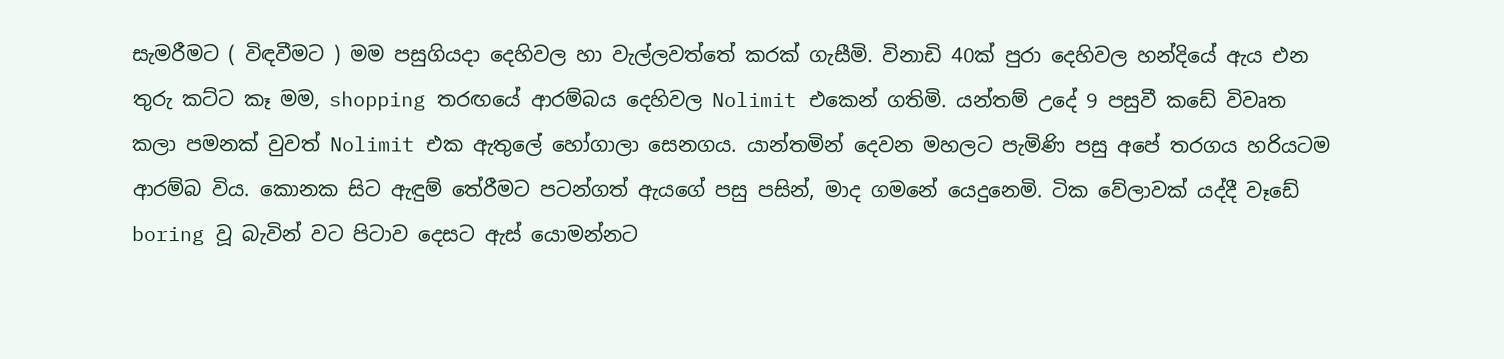සැමරීමට ( විඳවීමට ) මම පසුගියදා දෙහිවල හා වැල්ලවත්තේ කරක් ගැසීමි. විනාඩි 40ක් පුරා දෙහිවල හන්දියේ ඇය එන තුරු කට්ට කෑ මම, shopping තරඟයේ ආරම්බය දෙහිවල Nolimit එකෙන් ගතිමි. යන්තම් උදේ 9 පසුවී කඩේ විවෘත කලා පමනක් වුවත් Nolimit එක ඇතුලේ හෝගාලා සෙනගය. යාන්තමින් දෙවන මහලට පැමිණි පසු අපේ තරගය හරියටම ආරම්බ විය. කොනක සිට ඇඳුම් තේරීමට පටන්ගත් ඇයගේ පසු පසින්, මාද ගමනේ යෙදුනෙමි. ටික වේලාවක් යද්දී වෑඩේ boring වූ බැවින් වට පිටාව දෙසට ඇස් යොමන්නට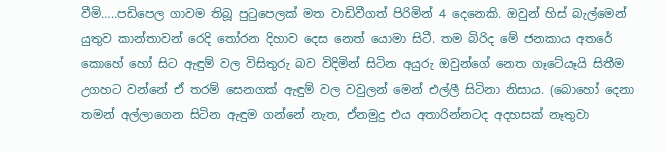වීමි…..පඩිපෙල ගාවම තිබූ පුටුපෙලක් මත වාඩිවීගත් පිරිමින් 4 දෙනෙකි. ඔවුන් හිස් බැල්මෙන් යුතුව කාන්තාවන් රෙදි තෝරන දිහාව දෙස නෙත් යොමා සිටී. තම බිරිද මේ ජනකාය අතරේ කොහේ හෝ සිට ඇඳුම් වල විසිතුරු බව විදිමින් සිටින අයුරු ඔවුන්ගේ නෙත ගෑටේයෑයි සිතීම උගහට වන්නේ ඒ තරම් සෙනගක් ඇඳුම් වල වවුලන් මෙන් එල්ලී සිටිනා නිසාය. (බොහෝ දෙනා තමන් අල්ලාගෙන සිටින ඇඳුම ගන්නේ නැත, ඒනමුදු එය අතාරින්නටද අදහසක් නෑතුවා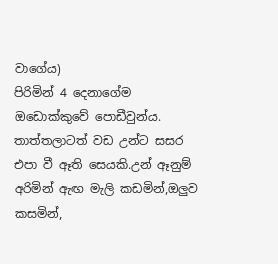වාගේය)
පිරිමින් 4 දෙනාගේම ඔඩොක්කුවේ පොඩීවුන්ය. තාත්තලාටත් වඩ උන්ට සසර එපා වී ඈති සෙයකි.උන් ඈනුම් අරිමින් ඇඟ මැලි කඩමින්,ඔලුව කසමින්,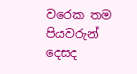වරෙක තම පියවරුන් දෙසද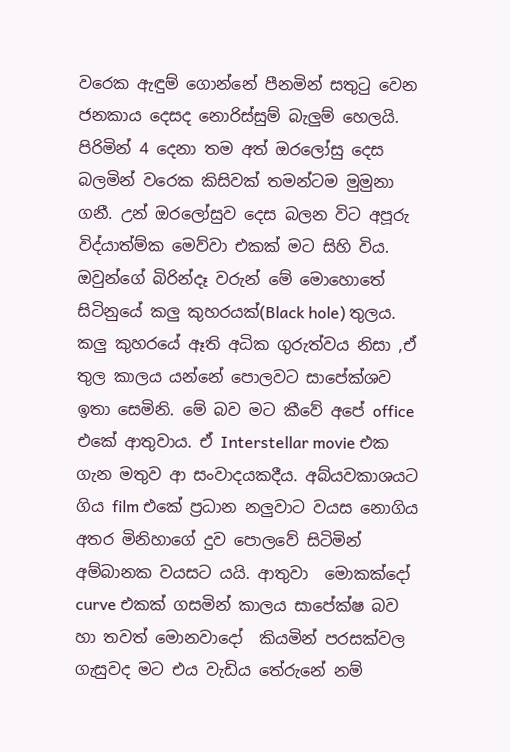වරෙක ඇඳුම් ගොන්නේ පීනමින් සතුටු වෙන ජනකාය දෙසද නොරිස්සුම් බැලුම් හෙලයි. පිරිමින් 4 දෙනා තම අත් ඔරලෝසු දෙස  බලමින් වරෙක කිසිවක් තමන්ටම මුමුනා ගනී. උන් ඔරලෝසුව දෙස බලන විට අපූරු විද්යාත්ම්ක මෙව්වා එකක් මට සිහි විය. ඔවුන්ගේ බිරින්දෑ වරුන් මේ මොහොතේ සිටිනුයේ කලු කුහරයක්(Black hole) තුලය. කලු කුහරයේ ඈති අධික ගුරුත්වය නිසා ,ඒ තුල කාලය යන්නේ පොලවට සාපේක්ශව ඉතා සෙමිනි. මේ බව මට කීවේ අපේ office එකේ ආතුවාය. ඒ Interstellar movie එක ගැන මතුව ආ සංවාදයකදීය. අබ්යවකාශයට ගිය film එකේ ප්‍රධාන නලුවාට වයස නොගිය අතර මිනිහාගේ දුව පොලවේ සිටිමින් අම්බානක වයසට යයි. ආතුවා  මොකක්දෝ curve එකක් ගසමින් කාලය සාපේක්ෂ බව හා තවත් මොනවාදෝ  කියමින් පරසක්වල ගැසුවද මට එය වැඩිය තේරුනේ නම්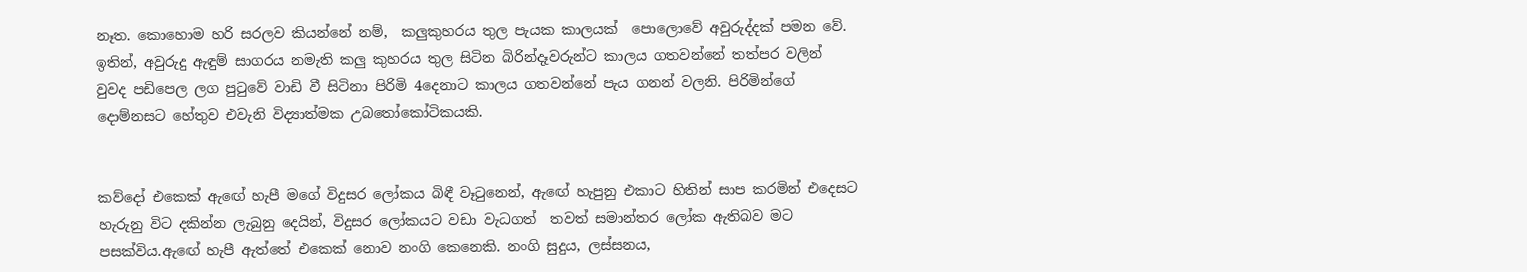නෑත. කොහොම හරි සරලව කියන්නේ නම්,  කලුකුහරය තුල පැයක කාලයක්  පොලොවේ අවුරුද්දක් පමන වේ. ඉතින්, අවුරුදු ඇඳුම් සාගරය නමැති කලු කුහරය තුල සිටින බිරින්දෑවරුන්ට කාලය ගතවන්නේ තත්පර වලින් වුවද පඩිපෙල ලග පුටුවේ වාඩි වී සිටිනා පිරිමි 4දෙනාට කාලය ගතවන්නේ පැය ගනන් වලනි. පිරිමින්ගේ දොම්නසට හේතුව එවැනි විද්‍යාත්මක උබතෝකෝටිකයකි.


කව්දෝ එකෙක් ඇඟේ හැපී මගේ විදුසර ලෝකය බිඳී වෑටුනෙන්, ඇඟේ හැපුනු එකාට හිතින් සාප කරමින් එදෙසට හැරුනු විට දකින්න ලැබුනු දෙයින්, විදුසර ලෝකයට වඩා වැධගත්  තවත් සමාන්තර ලෝක ඇතිබව මට පසක්විය.ඇඟේ හැපී ඇත්තේ එකෙක් නොව නංගි කෙනෙකි. නංගි සුදුය, ලස්සනය,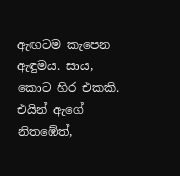ඇඟටම කැපෙන ඇඳුමය. සාය, කොට හිර එකකි. එයින් ඇගේ නිතඹේත්,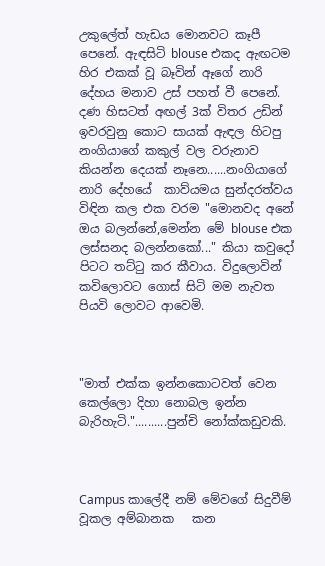උකුලේත් හැඩය මොනවට කෑපී පෙනේ. ඇඳසිටි blouse එකද ඇඟටම හිර එකක් වූ බෑවින් ඈගේ නාරි දේහය මනාව උස් පහත් වී පෙනේ. දණ හිසටත් අඟල් 3ක් විතර උඩින් ඉවරවුනු කොට සායක් ඇඳල හිටපු නංගියාගේ කකුල් වල වරුනාව කියන්න දෙයක් නෑනෙ......නංගියාගේ නාරි දේහයේ  කාව්යමය සුන්දරත්වය විඳින කල එක වරම "මොනවද අනේ ඔය බලන්නේ,මෙන්න මේ blouse එක ලස්සනද බලන්නකෝ..." කියා කවුදෝ පිටට තට්ටු කර කීවාය. විදුලොවින් කවිලොවට ගොස් සිටි මම නැවත පියවි ලොවට ආවෙමි.



"මාත් එක්ක ඉන්නකොටවත් වෙන කෙල්ලො දිහා නොබල ඉන්න බැරිහැටි."..........පුන්චි නෝක්කඩුවකි.



Campus කාලේදී නම් මේවගේ සිදුවීම් වූකල අම්බානක   කන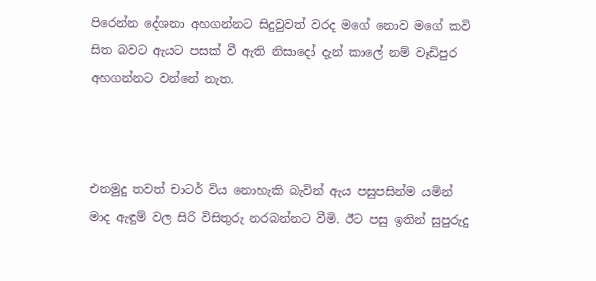පිරෙන්න දේශනා අහගන්නට සිදුවුවත් වරද මගේ නොව මගේ කවි සිත බවට ඇයට පසක් වී ඇති නිසාදෝ දැන් කාලේ නම් වෑඩිපුර අහගන්නට වන්නේ නැත.



එනමුදු තවත් චාටර් විය නොහැකි බැවින් ඇය පසුපසින්ම යමින් මාද ඇඳුම් වල සිරි විසිතුරු නරබන්නට වීමි. ඊට පසු ඉතින් සුපුරුදු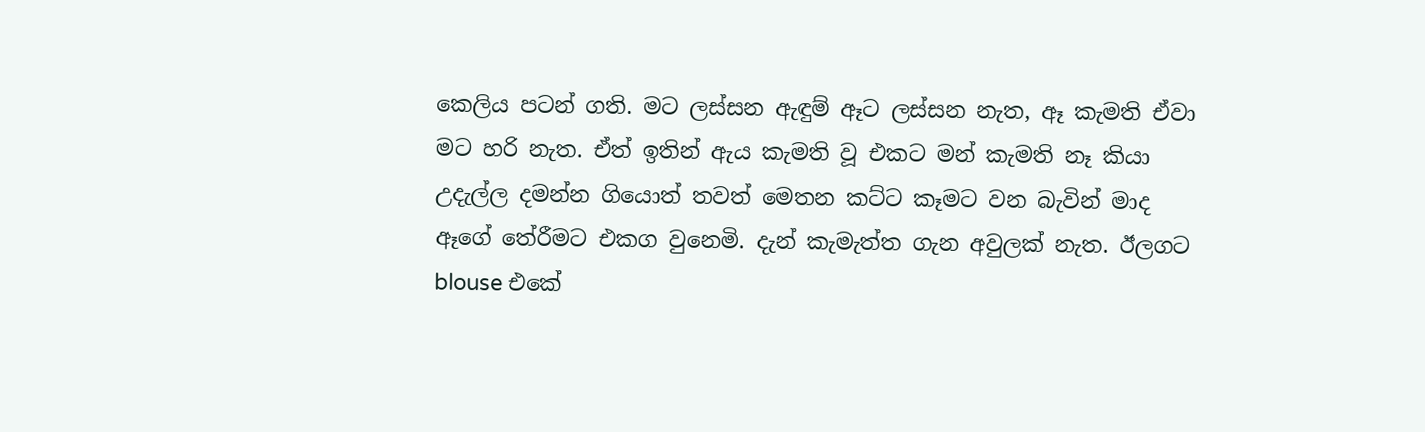කෙලිය පටන් ගති. මට ලස්සන ඇඳුම් ඈට ලස්සන නැත, ඈ කැමති ඒවා මට හරි නැත. ඒත් ඉතින් ඇය කැමති වූ එකට මන් කැමති නෑ කියා උදැල්ල දමන්න ගියොත් තවත් මෙතන කට්ට කෑමට වන බැවින් මාද ඈගේ තේරීමට එකග වුනෙමි. දැන් කැමැත්ත ගැන අවුලක් නැත. ඊලගට blouse එකේ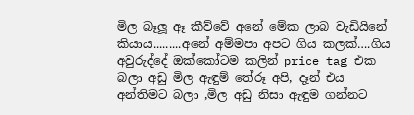මිල බෑලූ ඈ කීව්වේ අනේ මේක ලාබ වැඩියිනේ කියාය.........අනේ අම්මපා අපට ගිය කලක්….ගිය අවුරුද්දේ ඔක්කෝටම කලින් price tag එක බලා අඩු මිල ඇඳුම් තේරූ අපි, දෑන් එය අන්තිමට බලා ,මිල අඩු නිසා ඇඳුම ගන්නට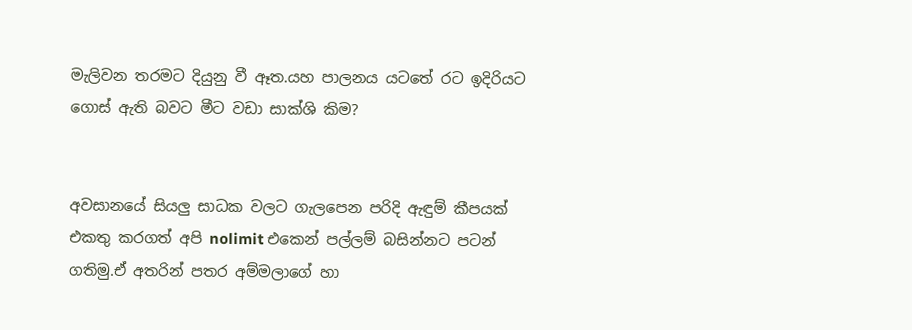මැලිවන තරමට දියුනු වී ඈත.යහ පාලනය යටතේ රට ඉදිරියට ගොස් ඇති බවට මීට වඩා සාක්ශි කිම?


අවසානයේ සියලු සාධක වලට ගැලපෙන පරිදි ඇඳුම් කීපයක් එකතු කරගත් අපි nolimit එකෙන් පල්ලම් බසින්නට පටන් ගතිමු.ඒ අතරින් පතර අම්මලාගේ හා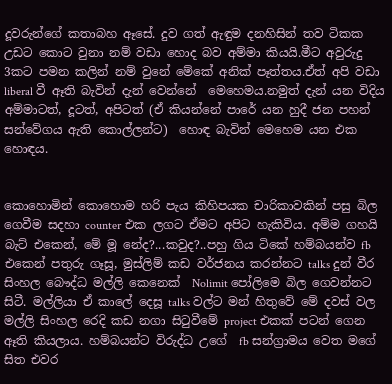දූවරුන්ගේ කතාබහ ඈසේ. දුව ගත් ඇඳුම දනහිසින් තව ටිකක උඩට කොට වුනා නම් වඩා හොද බව අම්මා කියයි.මීට අවුරුදු 3කට පමන කලින් නම් වුනේ මේකේ අනික් පෑත්තය.ඒත් අපි වඩා liberal වී ඈති බැවින් දැන් වෙන්නේ  මෙහෙමය.නමුත් දැන් යන විදිය අම්මාටත්, දූටත්, අපිටත් (ඒ කියන්නේ පාරේ යන හුදී ජන පහන් සන්වේගය ඇති කොල්ලන්ට)  හොඳ බැවින් මෙහෙම යන එක හොඳය.


කොහොමින් කොහොම හරි පැය කිහිපයක චාරිකාවකින් පසු බිල ගෙවීම සදහා counter එක ලගට ඒමට අපිට හැකිවිය. අම්ම ගහයි බැට් එකෙන්, මේ මූ නේද?...කවුද?..පහු ගිය ටිකේ හම්බයන්ව fb එකෙන් පතුරු ගෑසූ, මුස්ලිම් කඩ වර්ජනය කරන්නට talks දුන් වීර සිංහල බෞද්ධ මල්ලි කෙනෙක්  Nolimit පෝලිමෙ බිල ගෙවන්නට සිටී. මල්ලියා ඒ කාලේ දෙසූ talks වල්ට මන් හිතුවේ මේ දවස් වල මල්ලි සිංහල රෙදි කඩ නගා සිටුවීමේ project එකක් පටන් ගෙන ඈති කියලාය. හම්බයන්ට විරුද්ධ උගේ  fb සන්ග්‍රාමය වෙත මගේ සිත එවර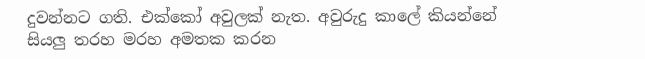දුවන්නට ගති. එක්කෝ අවුලක් නැත. අවුරුදු කාලේ කියන්නේ සියලු තරහ මරහ අමතක කරන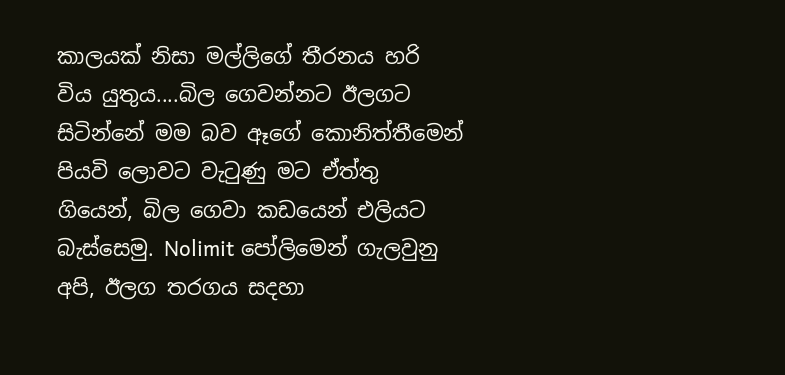කාලයක් නිසා මල්ලිගේ තීරනය හරි විය යුතුය....බිල ගෙවන්නට ඊලගට සිටින්නේ මම බව ඈගේ කොනිත්තීමෙන් පියවි ලොවට වැටුණු මට ඒත්තු ගියෙන්, බිල ගෙවා කඩයෙන් එලියට බැස්සෙමු. Nolimit පෝලිමෙන් ගැලවුනු අපි, ඊලග තරගය සදහා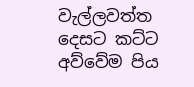වැල්ලවත්ත දෙසට කට්ට අව්වේම පිය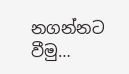නගන්නට වීමු…